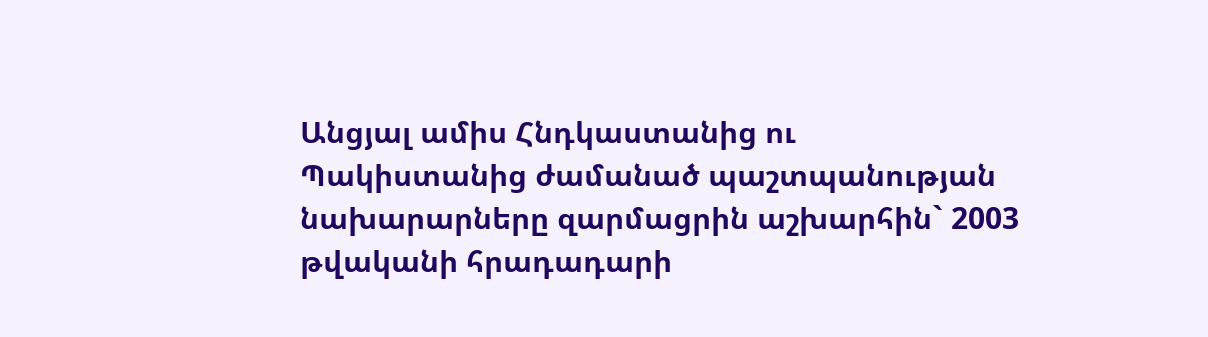Անցյալ ամիս Հնդկաստանից ու Պակիստանից ժամանած պաշտպանության նախարարները զարմացրին աշխարհին` 2003 թվականի հրադադարի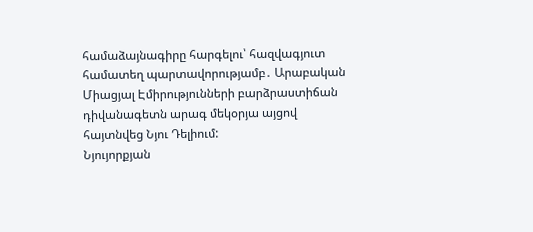համաձայնագիրը հարգելու՝ հազվագյուտ համատեղ պարտավորությամբ․ Արաբական Միացյալ Էմիրությունների բարձրաստիճան դիվանագետն արագ մեկօրյա այցով հայտնվեց Նյու Դելիում:
Նյույորքյան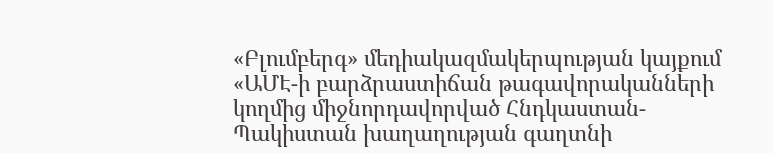«Բլումբերգ» մեդիակազմակերպության կայքում «ԱՄԷ-ի բարձրաստիճան թագավորականների կողմից միջնորդավորված Հնդկաստան-Պակիստան խաղաղության գաղտնի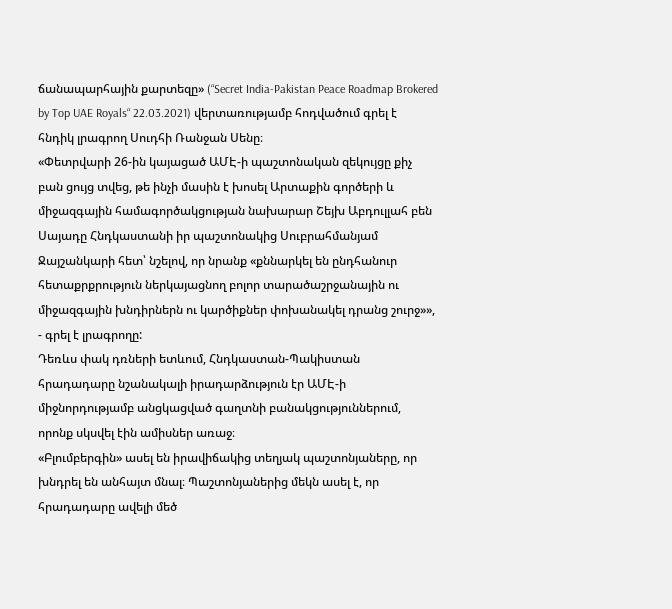ճանապարհային քարտեզը» (“Secret India-Pakistan Peace Roadmap Brokered by Top UAE Royals“ 22.03.2021) վերտառությամբ հոդվածում գրել է հնդիկ լրագրող Սուդհի Ռանջան Սենը։
«Փետրվարի 26-ին կայացած ԱՄԷ-ի պաշտոնական զեկույցը քիչ բան ցույց տվեց, թե ինչի մասին է խոսել Արտաքին գործերի և միջազգային համագործակցության նախարար Շեյխ Աբդուլլահ բեն Սայադը Հնդկաստանի իր պաշտոնակից Սուբրահմանյամ Ջայշանկարի հետ՝ նշելով, որ նրանք «քննարկել են ընդհանուր հետաքրքրություն ներկայացնող բոլոր տարածաշրջանային ու միջազգային խնդիրներն ու կարծիքներ փոխանակել դրանց շուրջ»», - գրել է լրագրողը:
Դեռևս փակ դռների ետևում, Հնդկաստան-Պակիստան հրադադարը նշանակալի իրադարձություն էր ԱՄԷ-ի միջնորդությամբ անցկացված գաղտնի բանակցություններում, որոնք սկսվել էին ամիսներ առաջ։
«Բլումբերգին» ասել են իրավիճակից տեղյակ պաշտոնյաները, որ խնդրել են անհայտ մնալ։ Պաշտոնյաներից մեկն ասել է, որ հրադադարը ավելի մեծ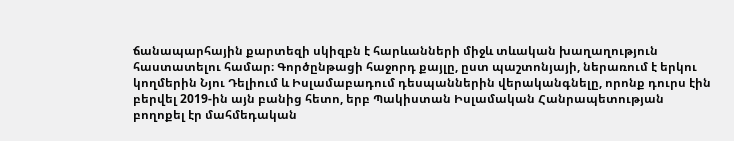ճանապարհային քարտեզի սկիզբն է հարևանների միջև տևական խաղաղություն հաստատելու համար։ Գործընթացի հաջորդ քայլը, ըստ պաշտոնյայի, ներառում է երկու կողմերին Նյու Դելիում և Իսլամաբադում դեսպաններին վերականգնելը, որոնք դուրս էին բերվել 2019-ին այն բանից հետո, երբ Պակիստան Իսլամական Հանրապետության բողոքել էր մահմեդական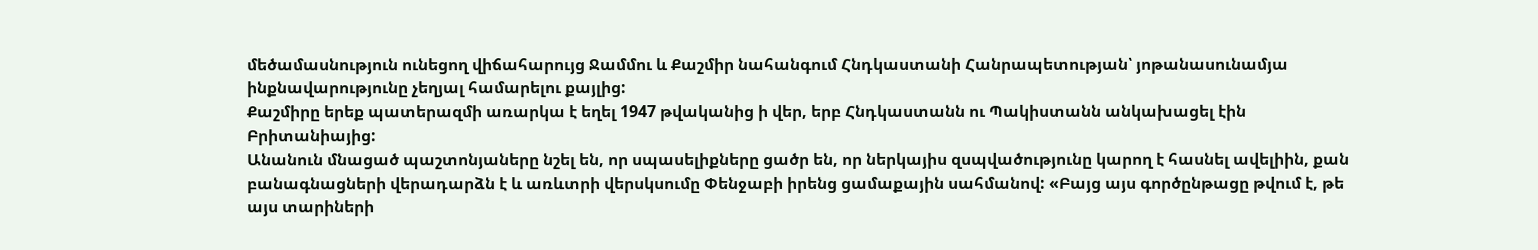մեծամասնություն ունեցող վիճահարույց Ջամմու և Քաշմիր նահանգում Հնդկաստանի Հանրապետության՝ յոթանասունամյա ինքնավարությունը չեղյալ համարելու քայլից:
Քաշմիրը երեք պատերազմի առարկա է եղել 1947 թվականից ի վեր, երբ Հնդկաստանն ու Պակիստանն անկախացել էին Բրիտանիայից:
Անանուն մնացած պաշտոնյաները նշել են, որ սպասելիքները ցածր են, որ ներկայիս զսպվածությունը կարող է հասնել ավելիին, քան բանագնացների վերադարձն է և առևտրի վերսկսումը Փենջաբի իրենց ցամաքային սահմանով: «Բայց այս գործընթացը թվում է, թե այս տարիների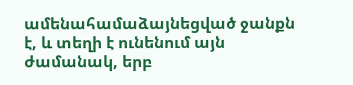ամենահամաձայնեցված ջանքն է, և տեղի է ունենում այն ժամանակ, երբ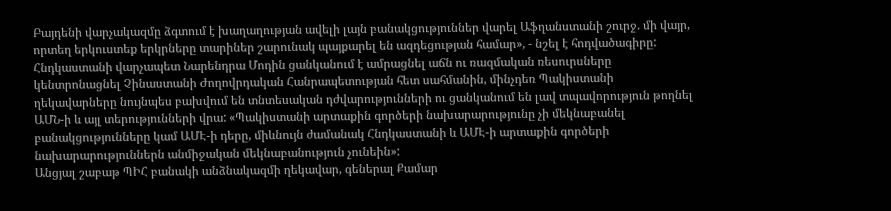Բայդենի վարչակազմը ձգտում է խաղաղության ավելի լայն բանակցություններ վարել Աֆղանստանի շուրջ. մի վայր, որտեղ երկուստեք երկրները տարիներ շարունակ պայքարել են ազդեցության համար», - նշել է հոդվածագիրը:
Հնդկաստանի վարչապետ Նարենդրա Մոդին ցանկանում է ամրացնել աճն ու ռազմական ռեսուրսները կենտրոնացնել Չինաստանի Ժողովրդական Հանրապետության հետ սահմանին, մինչդեռ Պակիստանի ղեկավարները նույնպես բախվում են տնտեսական դժվարությունների ու ցանկանում են լավ տպավորություն թողնել ԱՄՆ-ի և այլ տերությունների վրա: «Պակիստանի արտաքին գործերի նախարարությունը չի մեկնաբանել բանակցությունները կամ ԱՄԷ-ի դերը, միևնույն ժամանակ Հնդկաստանի և ԱՄԷ-ի արտաքին գործերի նախարարություններն անմիջական մեկնաբանություն չունեին»:
Անցյալ շաբաթ ՊԻՀ բանակի անձնակազմի ղեկավար, գեներալ Քամար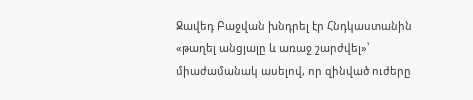Ջավեդ Բաջվան խնդրել էր Հնդկաստանին «թաղել անցյալը և առաջ շարժվել»՝ միաժամանակ ասելով, որ զինված ուժերը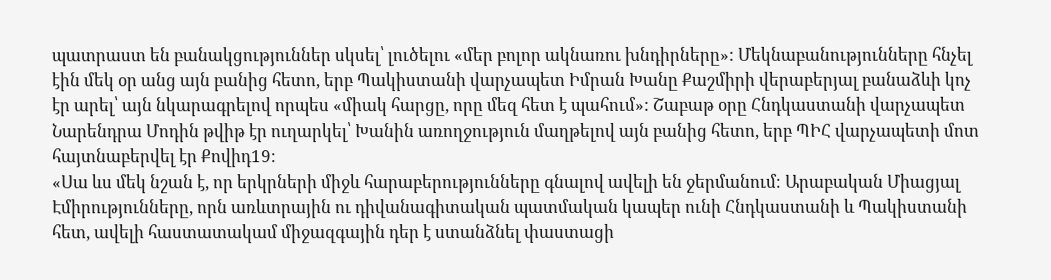պատրաստ են բանակցություններ սկսել՝ լուծելու «մեր բոլոր ակնառու խնդիրները»: Մեկնաբանությունները հնչել էին մեկ օր անց այն բանից հետո, երբ Պակիստանի վարչապետ Իմրան Խանը Քաշմիրի վերաբերյալ բանաձևի կոչ էր արել՝ այն նկարագրելով որպես «միակ հարցը, որը մեզ հետ է պահում»: Շաբաթ օրը Հնդկաստանի վարչապետ Նարենդրա Մոդին թվիթ էր ուղարկել՝ Խանին առողջություն մաղթելով այն բանից հետո, երբ ՊԻՀ վարչապետի մոտ հայտնաբերվել էր Քովիդ19։
«Սա ևս մեկ նշան է, որ երկրների միջև հարաբերությունները գնալով ավելի են ջերմանում։ Արաբական Միացյալ Էմիրությունները, որն առևտրային ու դիվանագիտական պատմական կապեր ունի Հնդկաստանի և Պակիստանի հետ, ավելի հաստատակամ միջազգային դեր է ստանձնել փաստացի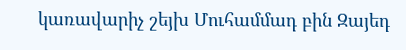կառավարիչ շեյխ Մուհամմադ բին Զայեդ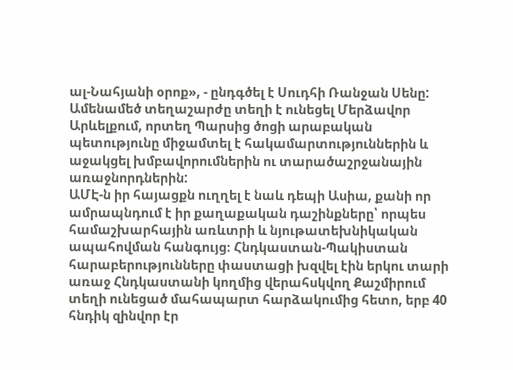ալ-Նահյանի օրոք», - ընդգծել է Սուդհի Ռանջան Սենը:
Ամենամեծ տեղաշարժը տեղի է ունեցել Մերձավոր Արևելքում, որտեղ Պարսից ծոցի արաբական պետությունը միջամտել է հակամարտություններին և աջակցել խմբավորումներին ու տարածաշրջանային առաջնորդներին:
ԱՄԷ-ն իր հայացքն ուղղել է նաև դեպի Ասիա, քանի որ ամրապնդում է իր քաղաքական դաշինքները՝ որպես համաշխարհային առևտրի և նյութատեխնիկական ապահովման հանգույց։ Հնդկաստան-Պակիստան հարաբերությունները փաստացի խզվել էին երկու տարի առաջ Հնդկաստանի կողմից վերահսկվող Քաշմիրում տեղի ունեցած մահապարտ հարձակումից հետո, երբ 40 հնդիկ զինվոր էր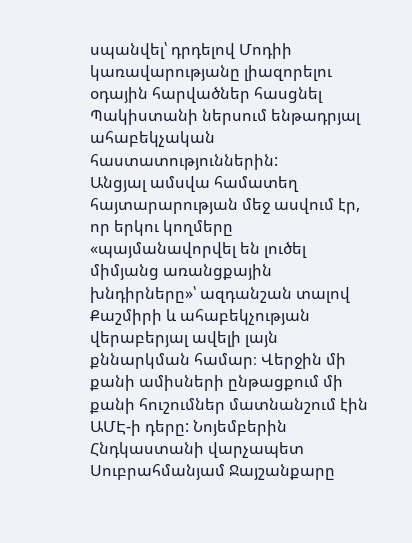սպանվել՝ դրդելով Մոդիի կառավարությանը լիազորելու օդային հարվածներ հասցնել Պակիստանի ներսում ենթադրյալ ահաբեկչական հաստատություններին:
Անցյալ ամսվա համատեղ հայտարարության մեջ ասվում էր, որ երկու կողմերը «պայմանավորվել են լուծել միմյանց առանցքային խնդիրները»՝ ազդանշան տալով Քաշմիրի և ահաբեկչության վերաբերյալ ավելի լայն քննարկման համար։ Վերջին մի քանի ամիսների ընթացքում մի քանի հուշումներ մատնանշում էին ԱՄԷ-ի դերը: Նոյեմբերին Հնդկաստանի վարչապետ Սուբրահմանյամ Ջայշանքարը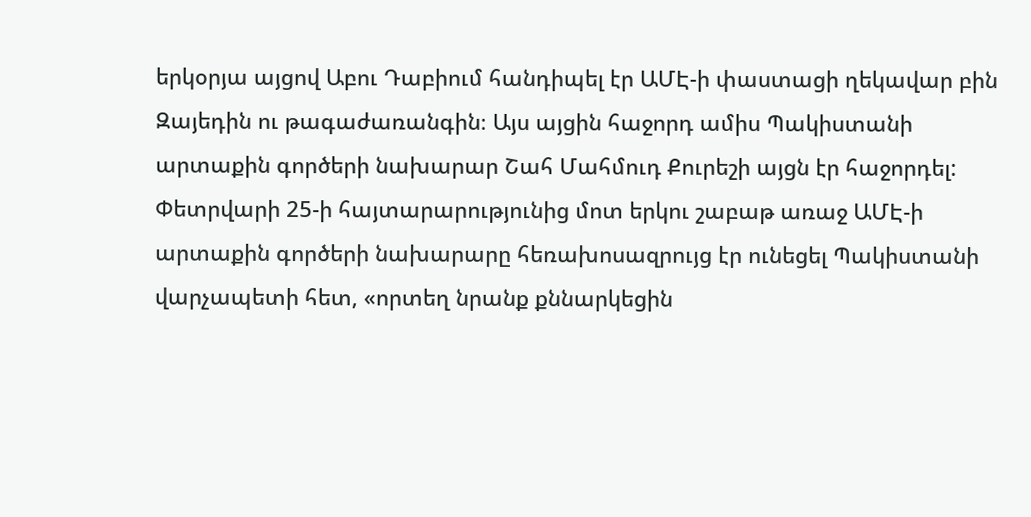երկօրյա այցով Աբու Դաբիում հանդիպել էր ԱՄԷ-ի փաստացի ղեկավար բին Զայեդին ու թագաժառանգին։ Այս այցին հաջորդ ամիս Պակիստանի արտաքին գործերի նախարար Շահ Մահմուդ Քուրեշի այցն էր հաջորդել:
Փետրվարի 25-ի հայտարարությունից մոտ երկու շաբաթ առաջ ԱՄԷ-ի արտաքին գործերի նախարարը հեռախոսազրույց էր ունեցել Պակիստանի վարչապետի հետ, «որտեղ նրանք քննարկեցին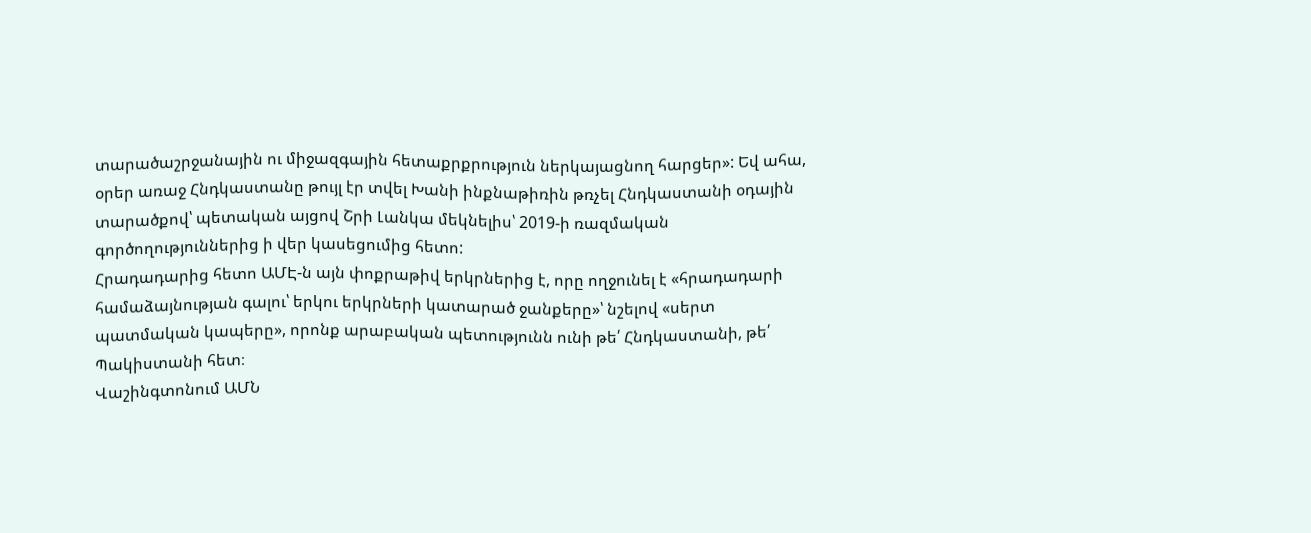տարածաշրջանային ու միջազգային հետաքրքրություն ներկայացնող հարցեր»: Եվ ահա, օրեր առաջ Հնդկաստանը թույլ էր տվել Խանի ինքնաթիռին թռչել Հնդկաստանի օդային տարածքով՝ պետական այցով Շրի Լանկա մեկնելիս՝ 2019-ի ռազմական գործողություններից ի վեր կասեցումից հետո:
Հրադադարից հետո ԱՄԷ-ն այն փոքրաթիվ երկրներից է, որը ողջունել է «հրադադարի համաձայնության գալու՝ երկու երկրների կատարած ջանքերը»՝ նշելով «սերտ պատմական կապերը», որոնք արաբական պետությունն ունի թե՛ Հնդկաստանի, թե՛ Պակիստանի հետ։
Վաշինգտոնում ԱՄՆ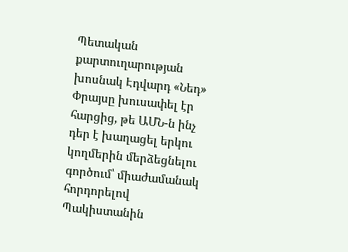Պետական քարտուղարության խոսնակ Էդվարդ «Նեդ» Փրայսը խուսափել էր հարցից, թե ԱՄՆ-ն ինչ դեր է խաղացել երկու կողմերին մերձեցնելու գործում՝ միաժամանակ հորդորելով Պակիստանին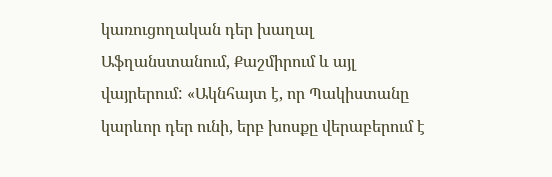կառուցողական դեր խաղալ Աֆղանստանում, Քաշմիրում և այլ վայրերում: «Ակնհայտ է, որ Պակիստանը կարևոր դեր ունի, երբ խոսքը վերաբերում է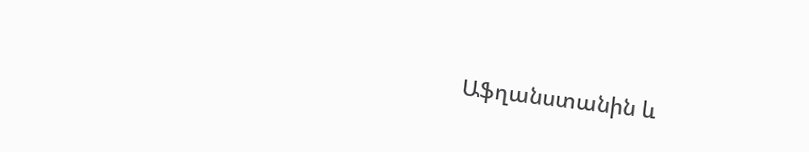Աֆղանստանին և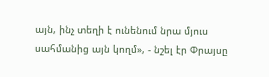այն, ինչ տեղի է ունենում նրա մյուս սահմանից այն կողմ», - նշել էր Փրայսը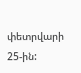փետրվարի 25-ին: